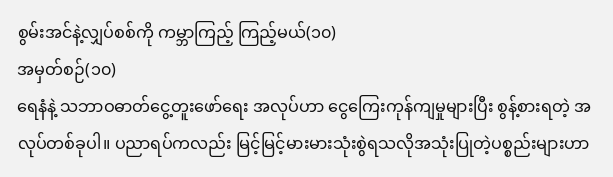စွမ်းအင်နဲ့လျှပ်စစ်ကို ကမ္ဘာကြည့် ကြည့်မယ်(၁၀)
အမှတ်စဉ်(၁၀)
ရေနံနဲ့ သဘာဝဓာတ်ငွေ့တူးဖော်ရေး အလုပ်ဟာ ငွေကြေးကုန်ကျမှုများပြီး စွန့်စားရတဲ့ အလုပ်တစ်ခုပါ။ ပညာရပ်ကလည်း မြင့်မြင့်မားမားသုံးစွဲရသလိုအသုံးပြုတဲ့ပစ္စည်းများဟာ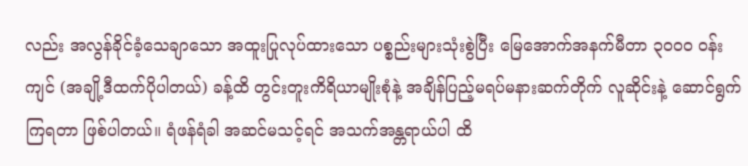လည်း အလွန်ခိုင်ခံ့သေချာသော အထူးပြုလုပ်ထားသော ပစ္စည်းများသုံးစွဲပြီး မြေအောက်အနက်မီတာ ၃၀၀၀ ဝန်းကျင် (အချို့ဒီထက်ပိုပါတယ်) ခန့်ထိ တွင်းတူးကိရိယာမျိုးစုံနဲ့ အချိန်ပြည့်မရပ်မနားဆက်တိုက် လူဆိုင်းနဲ့ ဆောင်ရွက်ကြရတာ ဖြစ်ပါတယ်။ ရံဖန်ရံခါ အဆင်မသင့်ရင် အသက်အန္တရာယ်ပါ ထိ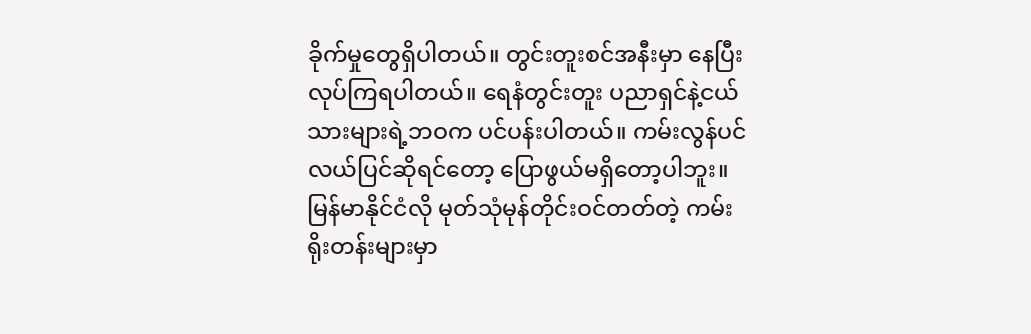ခိုက်မှုတွေရှိပါတယ်။ တွင်းတူးစင်အနီးမှာ နေပြီးလုပ်ကြရပါတယ်။ ရေနံတွင်းတူး ပညာရှင်နဲ့ငယ်သားများရဲ့ဘဝက ပင်ပန်းပါတယ်။ ကမ်းလွန်ပင်လယ်ပြင်ဆိုရင်တော့ ပြောဖွယ်မရှိတော့ပါဘူး။ မြန်မာနိုင်ငံလို မုတ်သုံမုန်တိုင်းဝင်တတ်တဲ့ ကမ်းရိုးတန်းများမှာ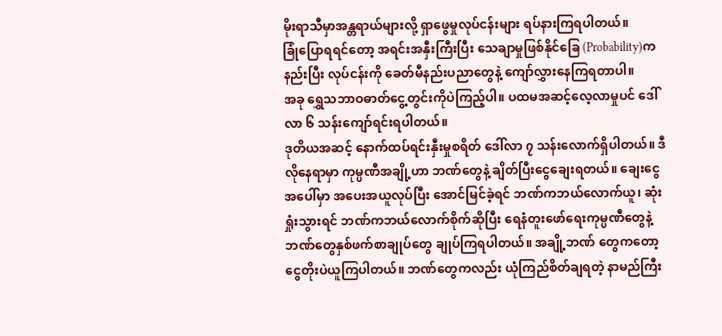မိုးရာသီမှာအန္တရာယ်များလို့ ရှာဖွေမှုလုပ်ငန်းများ ရပ်နားကြရပါတယ်။
ခြုံပြောရရင်တော့ အရင်းအနှီးကြီးပြီး သေချာမှုဖြစ်နိုင်ခြေ (Probability)က နည်းပြီး လုပ်ငန်းကို ခေတ်မီနည်းပညာတွေနဲ့ ကျော်လွှားနေကြရတာပါ။
အခု ရွှေသဘာဝဓာတ်ငွေ့တွင်းကိုပဲကြည့်ပါ။ ပထမအဆင့်လေ့လာမှုပင် ဒေါ်လာ ၆ သန်းကျော်ရင်းရပါတယ်။
ဒုတိယအဆင့် နောက်ထပ်ရင်းနှီးမှုစရိတ် ဒေါ်လာ ၇ သန်းလောက်ရှိပါတယ်။ ဒီလိုနေရာမှာ ကုမ္ပဏီအချို့ဟာ ဘဏ်တွေနဲ့ ချိတ်ပြီးငွေချေးရတယ်။ ချေးငွေအပေါ်မှာ အပေးအယူလုပ်ပြီး အောင်မြင်ခဲ့ရင် ဘဏ်ကဘယ်လောက်ယူ၊ ဆုံးရှုံးသွားရင် ဘဏ်ကဘယ်လောက်စိုက်ဆိုပြီး ရေနံတူးဖော်ရေးကုမ္ပဏီတွေနဲ့ ဘဏ်တွေနှစ်ဖက်စာချုပ်တွေ ချုပ်ကြရပါတယ်။ အချို့ဘဏ် တွေကတော့ ငွေတိုးပဲယူကြပါတယ်။ ဘဏ်တွေကလည်း ယုံကြည်စိတ်ချရတဲ့ နာမည်ကြီး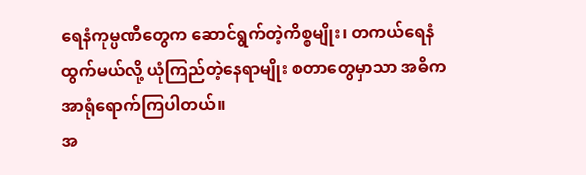ရေနံကုမ္ပဏီတွေက ဆောင်ရွက်တဲ့ကိစ္စမျိုး၊ တကယ်ရေနံထွက်မယ်လို့ ယုံကြည်တဲ့နေရာမျိုး စတာတွေမှာသာ အဓိကအာရုံရောက်ကြပါတယ်။
အ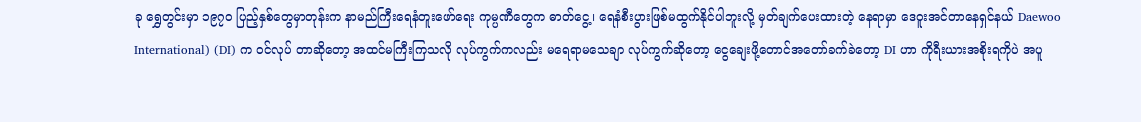ခု ရွှေတွင်းမှာ ၁၉၇၀ ပြည့်နှစ်တွေမှာတုန်းက နာမည်ကြီးရေနံတူးဖော်ရေး ကုမ္ပဏီတွေက ဓာတ်ငွေ့၊ ရေနံစီးပွားဖြစ်မထွက်နိုင်ပါဘူးလို့ မှတ်ချက်ပေးထားတဲ့ နေရာမှာ ဒေဝူးအင်တာနေရှင်နယ် Daewoo International) (DI) က ဝင်လုပ် တာဆိုတော့ အထင်မကြီးကြသလို လုပ်ကွက်ကလည်း မရေရာမသေချာ လုပ်ကွက်ဆိုတော့ ငွေချေးဖို့တောင်အတော်ခက်ခဲတော့ DI ဟာ ကိုရီးယားအစိုးရကိုပဲ အပူ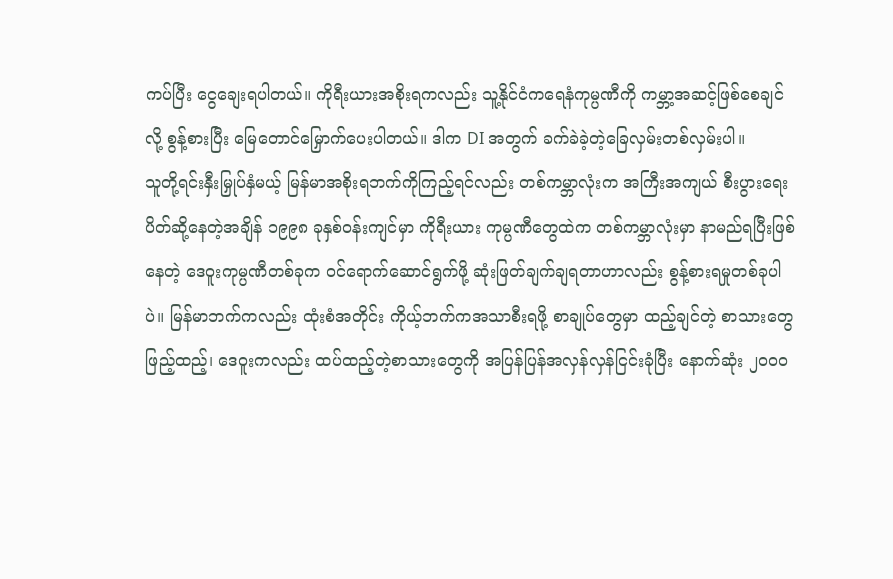ကပ်ပြီး ငွေချေးရပါတယ်။ ကိုရီးယားအစိုးရကလည်း သူ့နိုင်ငံကရေနံကုမ္ပဏီကို ကမ္ဘာ့အဆင့်ဖြစ်စေချင်လို့ စွန့်စားပြီး မြေတောင်မြှောက်ပေးပါတယ်။ ဒါက DI အတွက် ခက်ခဲခဲ့တဲ့ခြေလှမ်းတစ်လှမ်းပါ။
သူတို့ရင်းနှီးမြှုပ်နှံမယ့် မြန်မာအစိုးရဘက်ကိုကြည့်ရင်လည်း တစ်ကမ္ဘာလုံးက အကြီးအကျယ် စီးပွားရေးပိတ်ဆို့နေတဲ့အချိန် ၁၉၉၈ ခုနှစ်ဝန်းကျင်မှာ ကိုရီးယား ကုမ္ပဏီတွေထဲက တစ်ကမ္ဘာလုံးမှာ နာမည်ရပြီးဖြစ်နေတဲ့ ဒေဝူးကုမ္ပဏီတစ်ခုက ဝင်ရောက်ဆောင်ရွက်ဖို့ ဆုံးဖြတ်ချက်ချရတာဟာလည်း စွန့်စားရမှုတစ်ခုပါပဲ။ မြန်မာဘက်ကလည်း ထုံးစံအတိုင်း ကိုယ့်ဘက်ကအသာစီးရဖို့ စာချုပ်တွေမှာ ထည့်ချင်တဲ့ စာသားတွေဖြည့်ထည့်၊ ဒေဝူးကလည်း ထပ်ထည့်တဲ့စာသားတွေကို အပြန်ပြန်အလှန်လှန်ငြင်းခုံပြီး နောက်ဆုံး ၂၀၀၀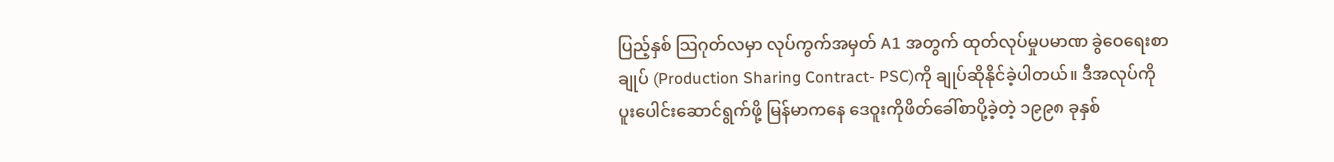ပြည့်နှစ် သြဂုတ်လမှာ လုပ်ကွက်အမှတ် A1 အတွက် ထုတ်လုပ်မှုပမာဏ ခွဲဝေရေးစာချုပ် (Production Sharing Contract- PSC)ကို ချုပ်ဆိုနိုင်ခဲ့ပါတယ်။ ဒီအလုပ်ကို ပူးပေါင်းဆောင်ရွက်ဖို့ မြန်မာကနေ ဒေဝူးကိုဖိတ်ခေါ်စာပို့ခဲ့တဲ့ ၁၉၉၈ ခုနှစ်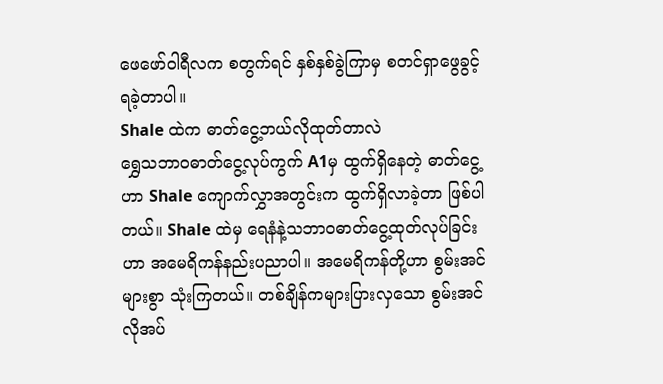ဖေဖော်ဝါရီလက စတွက်ရင် နှစ်နှစ်ခွဲကြာမှ စတင်ရှာဖွေခွင့်ရခဲ့တာပါ။
Shale ထဲက ဓာတ်ငွေ့ဘယ်လိုထုတ်တာလဲ
ရွှေသဘာဝဓာတ်ငွေ့လုပ်ကွက် A1မှ ထွက်ရှိနေတဲ့ ဓာတ်ငွေ့ဟာ Shale ကျောက်လွှာအတွင်းက ထွက်ရှိလာခဲ့တာ ဖြစ်ပါတယ်။ Shale ထဲမှ ရေနံနဲ့သဘာဝဓာတ်ငွေ့ထုတ်လုပ်ခြင်းဟာ အမေရိကန်နည်းပညာပါ။ အမေရိကန်တို့ဟာ စွမ်းအင်များစွာ သုံးကြတယ်။ တစ်ချိန်ကများပြားလှသော စွမ်းအင်လိုအပ်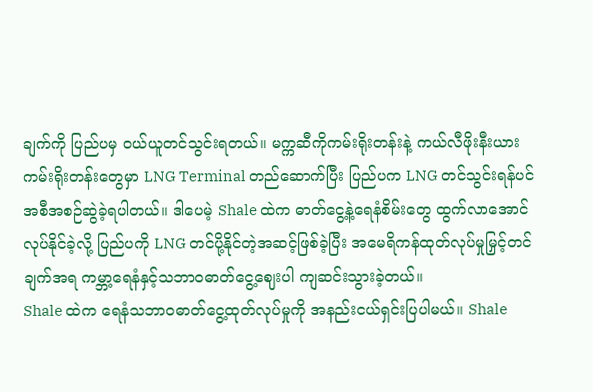ချက်ကို ပြည်ပမှ ဝယ်ယူတင်သွင်းရတယ်။ မက္ကဆီကိုကမ်းရိုးတန်းနဲ့ ကယ်လီဖိုးနီးယား ကမ်းရိုးတန်းတွေမှာ LNG Terminal တည်ဆောက်ပြီး ပြည်ပက LNG တင်သွင်းရန်ပင် အစီအစဉ်ဆွဲခဲ့ရပါတယ်။ ဒါပေမဲ့ Shale ထဲက ဓာတ်ငွေ့နဲ့ရေနံစိမ်းတွေ ထွက်လာအောင် လုပ်နိုင်ခဲ့လို့ ပြည်ပကို LNG တင်ပို့နိုင်တဲ့အဆင့်ဖြစ်ခဲ့ပြီး အမေရိကန်ထုတ်လုပ်မှုမြှင့်တင်ချက်အရ ကမ္ဘာ့ရေနံနှင့်သဘာဝဓာတ်ငွေ့ဈေးပါ ကျဆင်းသွားခဲ့တယ်။
Shale ထဲက ရေနံသဘာဝဓာတ်ငွေ့ထုတ်လုပ်မှုကို အနည်းငယ်ရှင်းပြပါမယ်။ Shale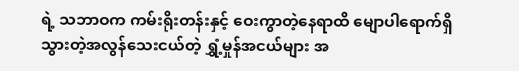ရဲ့ သဘာဝက ကမ်းရိုးတန်းနှင့် ဝေးကွာတဲ့နေရာထိ မျောပါရောက်ရှိသွားတဲ့အလွန်သေးငယ်တဲ့ ရွှံ့မှုန်အငယ်များ အ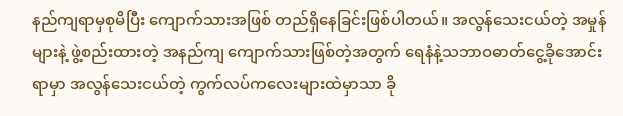နည်ကျရာမှစုမိပြီး ကျောက်သားအဖြစ် တည်ရှိနေခြင်းဖြစ်ပါတယ်။ အလွန်သေးငယ်တဲ့ အမှုန်များနဲ့ ဖွဲ့စည်းထားတဲ့ အနည်ကျ ကျောက်သားဖြစ်တဲ့အတွက် ရေနံနဲ့သဘာဝဓာတ်ငွေ့ခိုအောင်းရာမှာ အလွန်သေးငယ်တဲ့ ကွက်လပ်ကလေးများထဲမှာသာ ခို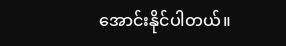အောင်းနိုင်ပါတယ်။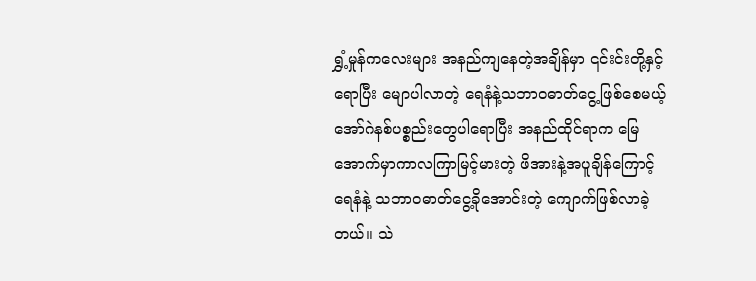ရွှံ့မှုန်ကလေးများ အနည်ကျနေတဲ့အချိန်မှာ ၎င်းင်းတို့နှင့်ရောပြီး မျောပါလာတဲ့ ရေနံနဲ့သဘာဝဓာတ်ငွေ့ဖြစ်စေမယ့် အော်ဂဲနစ်ပစ္စည်းတွေပါရောပြီး အနည်ထိုင်ရာက မြေအောက်မှာကာလကြာမြင့်မားတဲ့ ဖိအားနဲ့အပူချိန်ကြောင့် ရေနံနဲ့ သဘာဝဓာတ်ငွေ့ခိုအောင်းတဲ့ ကျောက်ဖြစ်လာခဲ့တယ်။ သဲ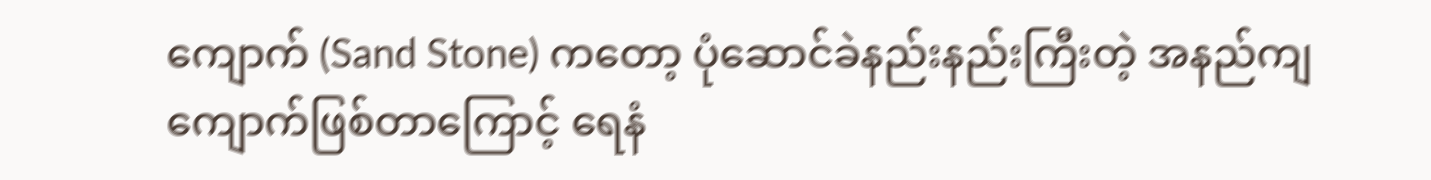ကျောက် (Sand Stone) ကတော့ ပုံဆောင်ခဲနည်းနည်းကြီးတဲ့ အနည်ကျကျောက်ဖြစ်တာကြောင့် ရေနံ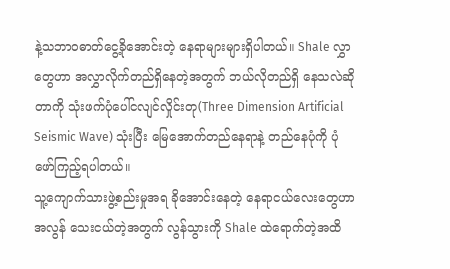နဲ့သဘာဝဓာတ်ငွေ့ခိုအောင်းတဲ့ နေရာများများရှိပါတယ်။ Shale လွှာတွေဟာ အလွှာလိုက်တည်ရှိနေတဲ့အတွက် ဘယ်လိုတည်ရှိ နေသလဲဆိုတာကို သုံးဖက်ပုံပေါ်ငလျင်လှိုင်းတု(Three Dimension Artificial Seismic Wave) သုံးပြီး မြေအောက်တည်နေရာနဲ့ တည်နေပုံကို ပုံဖော်ကြည့်ရပါတယ်။
သူ့ကျောက်သားဖွဲ့စည်းမှုအရ ခိုအောင်းနေတဲ့ နေရာငယ်လေးတွေဟာ အလွန် သေးငယ်တဲ့အတွက် လွန်သွားကို Shale ထဲရောက်တဲ့အထိ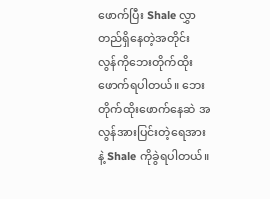ဖောက်ပြီး Shale လွှာ တည်ရှိနေတဲ့အတိုင်း လွန်ကိုဘေးတိုက်ထိုးဖောက်ရပါတယ်။ ဘေးတိုက်ထိုးဖောက်နေဆဲ အလွန်အားပြင်းတဲ့ရေအားနဲ့ Shale ကိုခွဲရပါတယ်။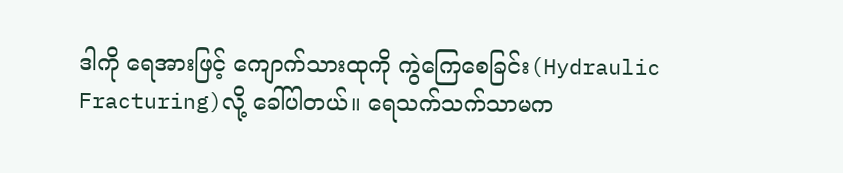ဒါကို ရေအားဖြင့် ကျောက်သားထုကို ကွဲကြေစေခြင်း(Hydraulic Fracturing)လို့ ခေါ်ပါတယ်။ ရေသက်သက်သာမက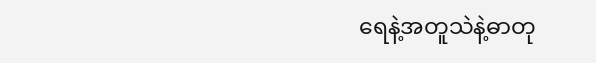ရေနဲ့အတူသဲနဲ့ဓာတု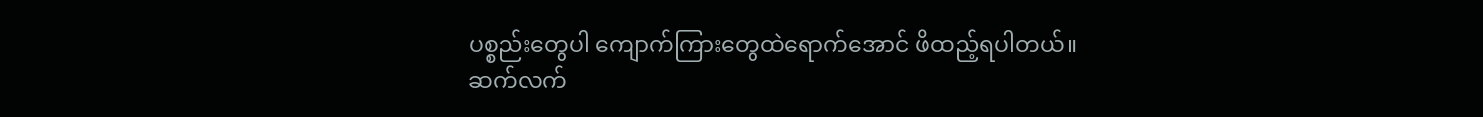ပစ္စည်းတွေပါ ကျောက်ကြားတွေထဲရောက်အောင် ဖိထည့်ရပါတယ်။
ဆက်လက်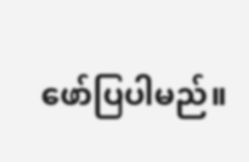ဖော်ပြပါမည်။